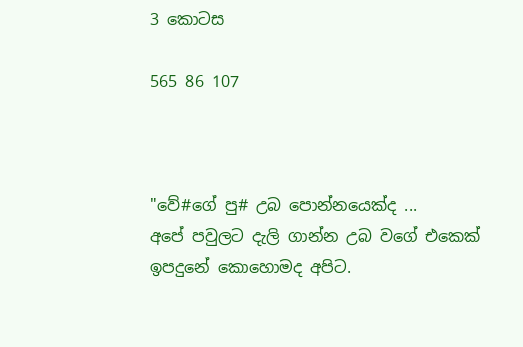3 කොටස

565 86 107



"වේ#ගේ පු# උබ පොන්නයෙක්ද ...
අපේ පවුලට දැලි ගාන්න උබ වගේ එකෙක් ඉපදුනේ කොහොමද අපිට.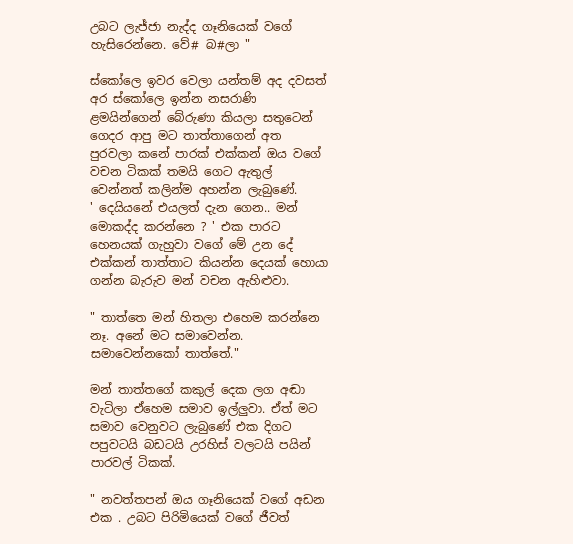උබට ලැජ්ජා නැද්ද ගෑනියෙක් වගේ හැසිරෙන්නෙ. වේ# බ#ලා "

ස්කෝලෙ ඉවර වෙලා යන්තම් අද දවසත් අර ස්කෝලෙ ඉන්න නසරාණි ළමයින්ගෙන් බේරුණා කියලා සතුටෙන් ගෙදර ආපු මට තාත්තාගෙන් අත පුරවලා කනේ පාරක් එක්කන් ඔය වගේ වචන ටිකක් තමයි ගෙට ඇතුල් වෙන්නත් කලින්ම අහන්න ලැබුණේ.
' දෙයියනේ එයලත් දැන ගෙන.. මන් මොකද්ද කරන්නෙ ? ' එක පාරට හෙනයක් ගැහුවා වගේ මේ උන දේ එක්කන් තාත්තාට කියන්න දෙයක් හොයා ගන්න බැරුව මන් වචන ඇහිළුවා.

" තාත්තෙ මන් හිතලා එහෙම කරන්නෙ නෑ. අනේ මට සමාවෙන්න. සමාවෙන්නකෝ තාත්තේ."

මන් තාත්තගේ කකුල් දෙක ලග අඬා වැටිලා ඒහෙම සමාව ඉල්ලුවා. ඒත් මට සමාව වෙනුවට ලැබුණේ එක දිගට පපුවටයි බඩටයි උරහිස් වලටයි පයින් පාරවල් ටිකක්.

" නවත්තපන් ඔය ගෑනියෙක් වගේ අඩන එක . උබට පිරිමියෙක් වගේ ජීවත්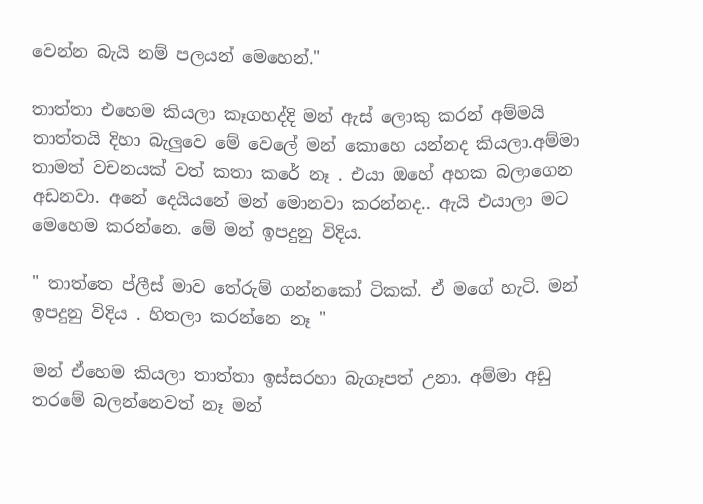වෙන්න බැයි නම් පලයන් මෙහෙන්."

තාත්තා එහෙම කියලා කෑගහද්දි මන් ඇස් ලොකු කරන් අම්මයි තාත්තයි දිහා බැලුවෙ මේ වෙලේ මන් කොහෙ යන්නද කියලා.අම්මා තාමත් වචනයක් වත් කතා කරේ නෑ . එයා ඔහේ අහක බලාගෙන අඩනවා. අනේ දෙයියනේ මන් මොනවා කරන්නද.. ඇයි එයාලා මට මෙහෙම කරන්නෙ. මේ මන් ඉපදුනු විදිය.

" තාත්තෙ ප්ලීස් මාව තේරුම් ගන්නකෝ ටිකක්. ඒ මගේ හැටි. මන් ඉපදුනු විදිය . හිතලා කරන්නෙ නෑ "

මන් ඒහෙම කියලා තාත්තා ඉස්සරහා බැගෑපත් උනා. අම්මා අඩු තරමේ බලන්නෙවත් නෑ මන්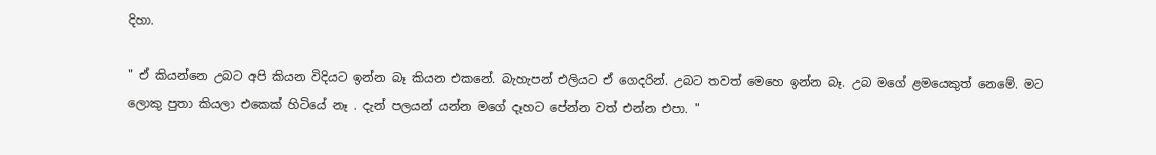දිහා.

" ඒ කියන්නෙ උබට අපි කියන විදියට ඉන්න බෑ කියන එකනේ. බැහැපන් එලියට ඒ ගෙදරින්. උබට තවත් මෙහෙ ඉන්න බෑ. උබ මගේ ළමයෙකුත් නෙමේ. මට ලොකු පුතා කියලා එකෙක් හිටියේ නෑ . දැන් පලයන් යන්න මගේ දෑහට පේන්න වත් එන්න එපා. "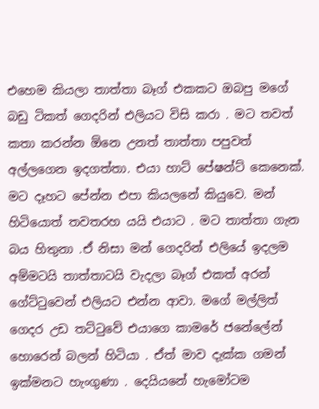එහෙම කියලා තාත්තා බෑග් එකකට ඔබපු මගේ බඩු ටිකත් ගෙදරින් එලියට විසි කරා . මට තවත් කතා කරන්න ඕනෙ උනත් තාත්තා පපුවත් අල්ලගෙන ඉදගත්තා. එයා හාට් පේෂන්ට් කෙනෙක්. මට දෑහට පේන්න එපා කියලනේ කියුවෙ. මන් හිටියොත් තවතරහ යයි එයාට . මට තාත්තා ගැන බය හිතුනා .ඒ නිසා මන් ගෙදරින් එලියේ ඉදලම අම්මටයි තාත්තාටයි වැදලා බෑග් එකත් අරන් ගේට්ටුවෙන් එලියට එන්න ආවා. මගේ මල්ලිත් ගෙදර උඩ තට්ටුවේ එයාගෙ කාමරේ ජනේලේන් හොරෙන් බලන් හිටියා . ඒත් මාව දැක්ක ගමන් ඉක්මනට හැංගුණා . දෙයියනේ හැමෝටම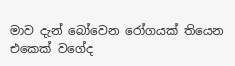මාව දැන් බෝවෙන රෝගයක් තියෙන එකෙක් වගේද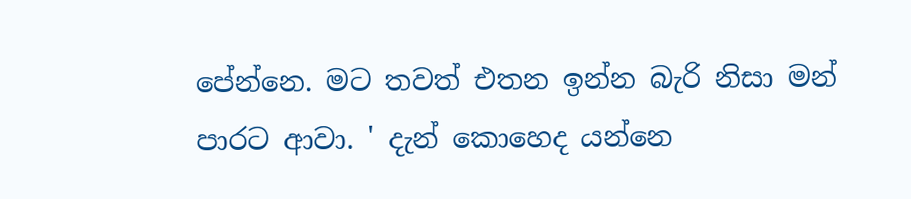පේන්නෙ. මට තවත් එතන ඉන්න බැරි නිසා මන් පාරට ආවා. ' දැන් කොහෙද යන්නෙ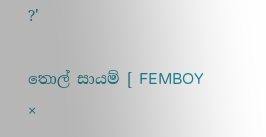?'

තොල් සායම් [ FEMBOY ×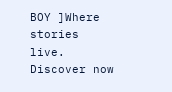BOY ]Where stories live. Discover now